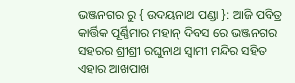ଭଞ୍ଜନଗର ରୁ { ଉଦୟନାଥ ପଣ୍ଡା }: ଆଜି ପବିତ୍ର କାର୍ତ୍ତିକ ପୂର୍ଣ୍ଣିମାର ମହାନ୍ ଦିବସ ରେ ଭଞ୍ଜନଗର ସହରର ଶ୍ରୀଶ୍ରୀ ରଘୁନାଥ ସ୍ଵାମୀ ମନ୍ଦିର ସହିତ ଏହାର ଆଖପାଖ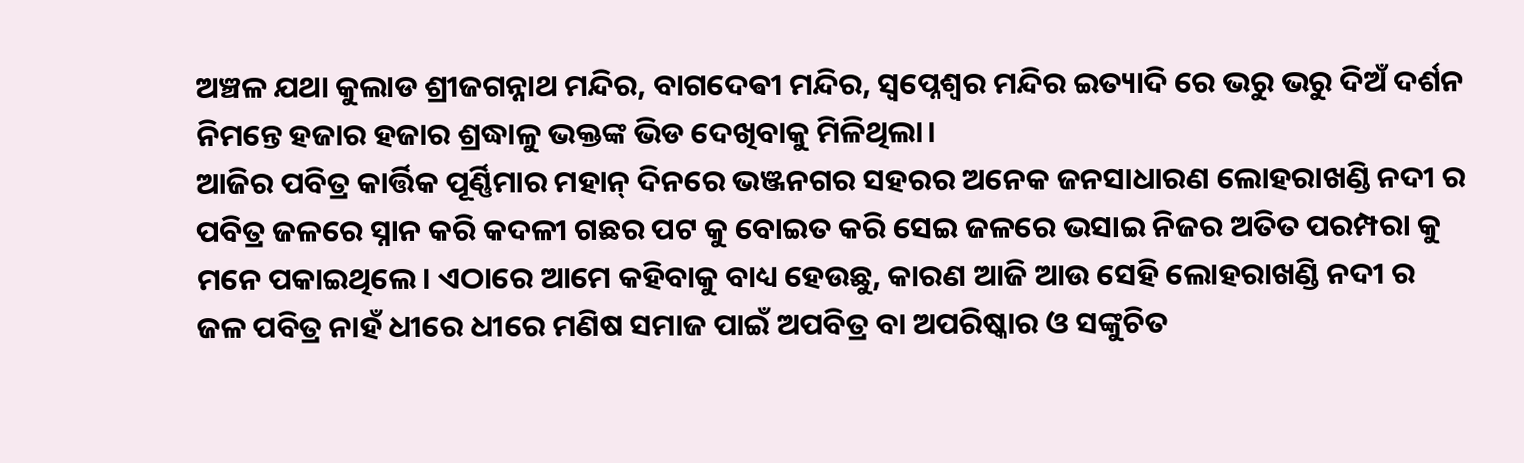ଅଞ୍ଚଳ ଯଥା କୁଲାଡ ଶ୍ରୀଜଗନ୍ନାଥ ମନ୍ଦିର, ବାଗଦେଵୀ ମନ୍ଦିର, ସ୍ୱପ୍ନେଶ୍ଵର ମନ୍ଦିର ଇତ୍ୟାଦି ରେ ଭରୁ ଭରୁ ଦିଅଁ ଦର୍ଶନ ନିମନ୍ତେ ହଜାର ହଜାର ଶ୍ରଦ୍ଧାଳୁ ଭକ୍ତଙ୍କ ଭିଡ ଦେଖିବାକୁ ମିଳିଥିଲା।
ଆଜିର ପବିତ୍ର କାର୍ତ୍ତିକ ପୂର୍ଣ୍ଣିମାର ମହାନ୍ ଦିନରେ ଭଞ୍ଜନଗର ସହରର ଅନେକ ଜନସାଧାରଣ ଲୋହରାଖଣ୍ଡି ନଦୀ ର ପବିତ୍ର ଜଳରେ ସ୍ନାନ କରି କଦଳୀ ଗଛର ପଟ କୁ ବୋଇତ କରି ସେଇ ଜଳରେ ଭସାଇ ନିଜର ଅତିତ ପରମ୍ପରା କୁ ମନେ ପକାଇଥିଲେ। ଏଠାରେ ଆମେ କହିବାକୁ ବାଧ୍ୟ ହେଉଛୁ, କାରଣ ଆଜି ଆଉ ସେହି ଲୋହରାଖଣ୍ଡି ନଦୀ ର ଜଳ ପବିତ୍ର ନାହଁ ଧୀରେ ଧୀରେ ମଣିଷ ସମାଜ ପାଇଁ ଅପବିତ୍ର ବା ଅପରିଷ୍କାର ଓ ସଙ୍କୁଚିତ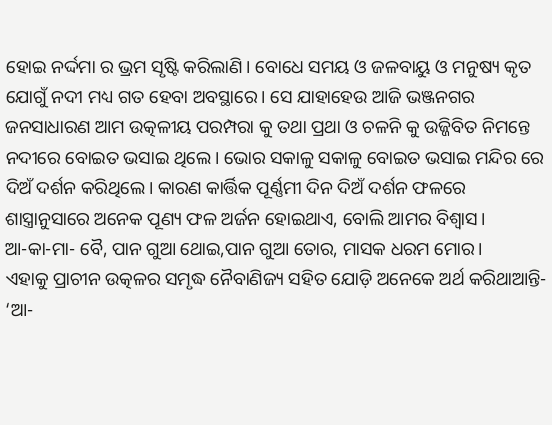ହୋଇ ନର୍ଦ୍ଦମା ର ଭ୍ରମ ସୃଷ୍ଟି କରିଲାଣି। ବୋଧେ ସମୟ ଓ ଜଳବାୟୁ ଓ ମନୁଷ୍ୟ କୃତ ଯୋଗୁଁ ନଦୀ ମଧ୍ୟ ଗତ ହେବା ଅବସ୍ଥାରେ। ସେ ଯାହାହେଉ ଆଜି ଭଞ୍ଜନଗର ଜନସାଧାରଣ ଆମ ଉତ୍କଳୀୟ ପରମ୍ପରା କୁ ତଥା ପ୍ରଥା ଓ ଚଳନି କୁ ଉଜ୍ଜିବିତ ନିମନ୍ତେ ନଦୀରେ ବୋଇତ ଭସାଇ ଥିଲେ। ଭୋର ସକାଳୁ ସକାଳୁ ବୋଇତ ଭସାଇ ମନ୍ଦିର ରେ ଦିଅଁ ଦର୍ଶନ କରିଥିଲେ। କାରଣ କାର୍ତ୍ତିକ ପୂର୍ଣ୍ଣମୀ ଦିନ ଦିଅଁ ଦର୍ଶନ ଫଳରେ ଶାସ୍ତ୍ରାନୁସାରେ ଅନେକ ପୂଣ୍ୟ ଫଳ ଅର୍ଜନ ହୋଇଥାଏ, ବୋଲି ଆମର ବିଶ୍ଵାସ।
ଆ-କା-ମା- ବୈ, ପାନ ଗୁଆ ଥୋଇ,ପାନ ଗୁଆ ତୋର, ମାସକ ଧରମ ମୋର।
ଏହାକୁ ପ୍ରାଚୀନ ଉତ୍କଳର ସମୃଦ୍ଧ ନୈବାଣିଜ୍ୟ ସହିତ ଯୋଡ଼ି ଅନେକେ ଅର୍ଥ କରିଥାଆନ୍ତି- ‘ଆ-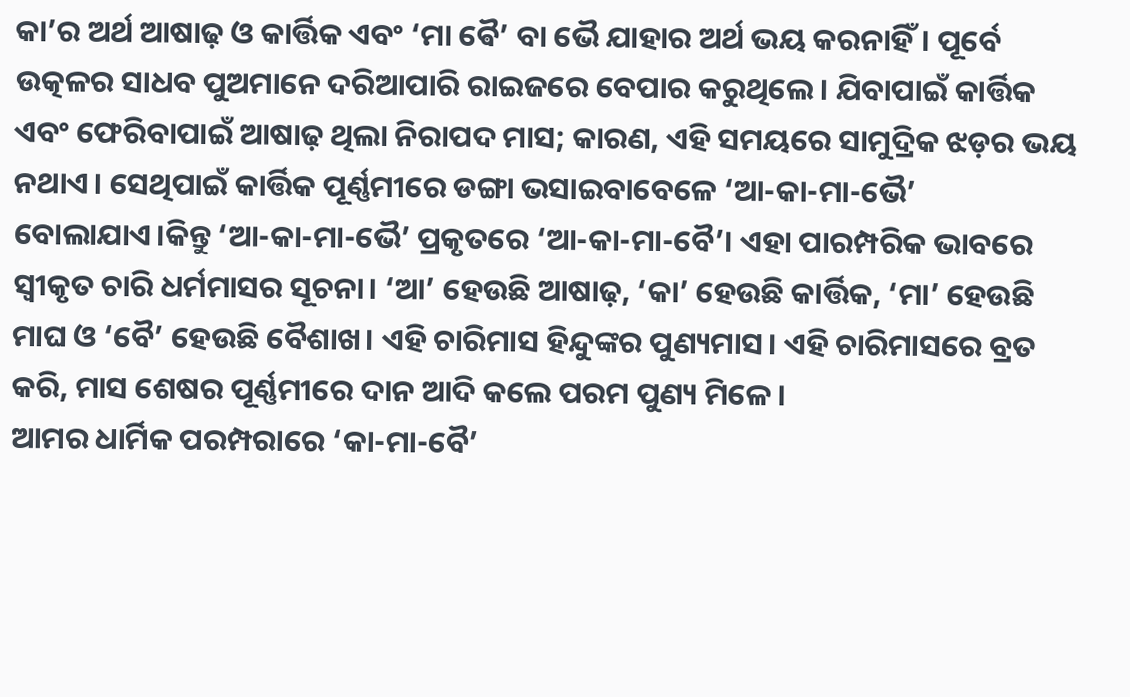କା’ର ଅର୍ଥ ଆଷାଢ଼ ଓ କାର୍ତ୍ତିକ ଏବଂ ‘ମା ଵୈ’ ବା ଭୈ ଯାହାର ଅର୍ଥ ଭୟ କରନାହିଁ। ପୂର୍ବେ ଉତ୍କଳର ସାଧବ ପୁଅମାନେ ଦରିଆପାରି ରାଇଜରେ ବେପାର କରୁଥିଲେ। ଯିବାପାଇଁ କାର୍ତ୍ତିକ ଏବଂ ଫେରିବାପାଇଁ ଆଷାଢ଼ ଥିଲା ନିରାପଦ ମାସ; କାରଣ, ଏହି ସମୟରେ ସାମୁଦ୍ରିକ ଝଡ଼ର ଭୟ ନଥାଏ। ସେଥିପାଇଁ କାର୍ତ୍ତିକ ପୂର୍ଣ୍ଣମୀରେ ଡଙ୍ଗା ଭସାଇବାବେଳେ ‘ଆ-କା-ମା-ଭୈ’ ବୋଲାଯାଏ।କିନ୍ତୁ ‘ଆ-କା-ମା-ଭୈ’ ପ୍ରକୃତରେ ‘ଆ-କା-ମା-ବୈ’। ଏହା ପାରମ୍ପରିକ ଭାବରେ ସ୍ୱୀକୃତ ଚାରି ଧର୍ମମାସର ସୂଚନା। ‘ଆ’ ହେଉଛି ଆଷାଢ଼, ‘କା’ ହେଉଛି କାର୍ତ୍ତିକ, ‘ମା’ ହେଉଛି ମାଘ ଓ ‘ବୈ’ ହେଉଛି ବୈଶାଖ। ଏହି ଚାରିମାସ ହିନ୍ଦୁଙ୍କର ପୁଣ୍ୟମାସ। ଏହି ଚାରିମାସରେ ବ୍ରତ କରି, ମାସ ଶେଷର ପୂର୍ଣ୍ଣମୀରେ ଦାନ ଆଦି କଲେ ପରମ ପୁଣ୍ୟ ମିଳେ।
ଆମର ଧାର୍ମିକ ପରମ୍ପରାରେ ‘କା-ମା-ବୈ’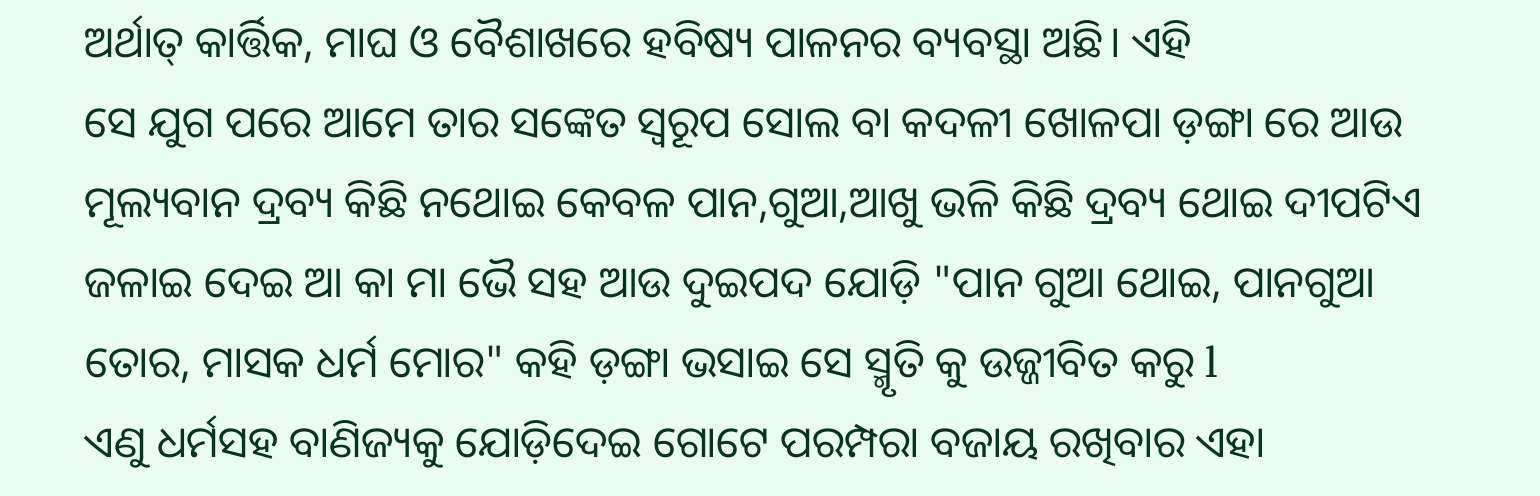ଅର୍ଥାତ୍ କାର୍ତ୍ତିକ, ମାଘ ଓ ବୈଶାଖରେ ହବିଷ୍ୟ ପାଳନର ବ୍ୟବସ୍ଥା ଅଛି। ଏହି
ସେ ଯୁଗ ପରେ ଆମେ ତାର ସଙ୍କେତ ସ୍ଵରୂପ ସୋଲ ବା କଦଳୀ ଖୋଳପା ଡ଼ଙ୍ଗା ରେ ଆଉ ମୂଲ୍ୟବାନ ଦ୍ରବ୍ୟ କିଛି ନଥୋଇ କେବଳ ପାନ,ଗୁଆ,ଆଖୁ ଭଳି କିଛି ଦ୍ରବ୍ୟ ଥୋଇ ଦୀପଟିଏ ଜଳାଇ ଦେଇ ଆ କା ମା ଭୈ ସହ ଆଉ ଦୁଇପଦ ଯୋଡ଼ି "ପାନ ଗୁଆ ଥୋଇ, ପାନଗୁଆ ତୋର, ମାସକ ଧର୍ମ ମୋର" କହି ଡ଼ଙ୍ଗା ଭସାଇ ସେ ସ୍ମୃତି କୁ ଉଜ୍ଜୀବିତ କରୁ l
ଏଣୁ ଧର୍ମସହ ବାଣିଜ୍ୟକୁ ଯୋଡ଼ିଦେଇ ଗୋଟେ ପରମ୍ପରା ବଜାୟ ରଖିବାର ଏହା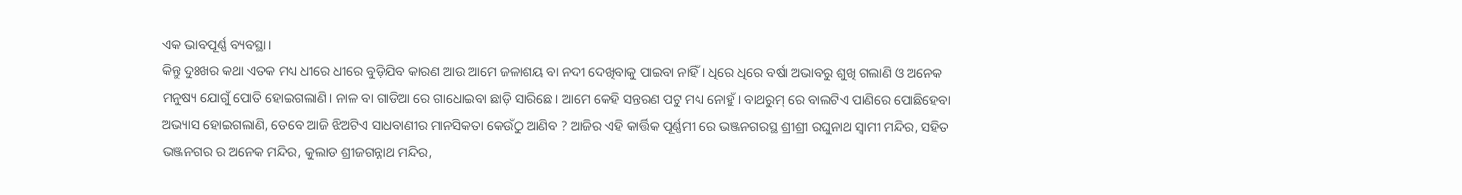ଏକ ଭାବପୂର୍ଣ୍ଣ ବ୍ୟବସ୍ଥା।
କିନ୍ତୁ ଦୁଃଖର କଥା ଏତକ ମଧ୍ୟ ଧୀରେ ଧୀରେ ବୁଡ଼ିଯିବ କାରଣ ଆଉ ଆମେ ଜଳାଶୟ ବା ନଦୀ ଦେଖିବାକୁ ପାଇବା ନାହିଁ । ଧିରେ ଧିରେ ବର୍ଷା ଅଭାବରୁ ଶୁଖି ଗଲାଣି ଓ ଅନେକ ମନୁଷ୍ୟ ଯୋଗୁଁ ପୋତି ହୋଇଗଲାଣି। ନାଳ ବା ଗାଡିଆ ରେ ଗାଧୋଇବା ଛାଡ଼ି ସାରିଛେ। ଆମେ କେହି ସନ୍ତରଣ ପଟୁ ମଧ୍ୟ ନୋହୁଁ। ବାଥରୁମ୍ ରେ ବାଲଟିଏ ପାଣିରେ ପୋଛିହେବା ଅଭ୍ୟାସ ହୋଇଗଲାଣି, ତେବେ ଆଜି ଝିଅଟିଏ ସାଧବାଣୀର ମାନସିକତା କେଉଁଠୁ ଆଣିବ ? ଆଜିର ଏହି କାର୍ତ୍ତିକ ପୂର୍ଣ୍ଣମୀ ରେ ଭଞ୍ଜନଗରସ୍ଥ ଶ୍ରୀଶ୍ରୀ ରଘୁନାଥ ସ୍ଵାମୀ ମନ୍ଦିର, ସହିତ ଭଞ୍ଜନଗର ର ଅନେକ ମନ୍ଦିର, କୁଲାଡ ଶ୍ରୀଜଗନ୍ନାଥ ମନ୍ଦିର,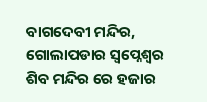ବାଗଦେବୀ ମନ୍ଦିର, ଗୋଲାପଡାର ସ୍ଵପ୍ନେଶ୍ଵର ଶିବ ମନ୍ଦିର ରେ ହଜାର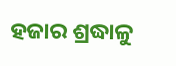ହଜାର ଶ୍ରଦ୍ଧାଳୁ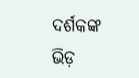ଦର୍ଶକଙ୍କ ଭିଡ଼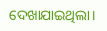ଦେଖାଯାଇଥିଲା।